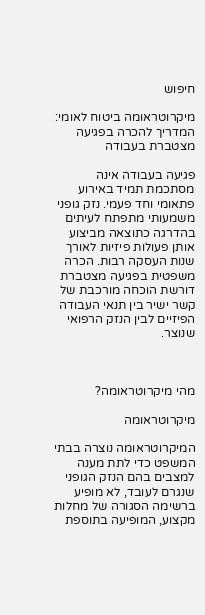חיפוש

מיקרוטראומה ביטוח לאומי: המדריך להכרה בפגיעה מצטברת בעבודה

פגיעה בעבודה אינה מסתכמת תמיד באירוע פתאומי וחד פעמי. נזק גופני משמעותי מתפתח לעיתים בהדרגה כתוצאה מביצוע אותן פעולות פיזיות לאורך שנות העסקה רבות. הכרה משפטית בפגיעה מצטברת דורשת הוכחה מורכבת של קשר ישיר בין תנאי העבודה הפיזיים לבין הנזק הרפואי שנוצר.



מהי מיקרוטראומה?

מיקרוטראומה

המיקרוטראומה נוצרה בבתי המשפט כדי לתת מענה למצבים בהם הנזק הגופני שנגרם לעובד, לא מופיע ברשימה הסגורה של מחלות מקצוע, המופיעה בתוספת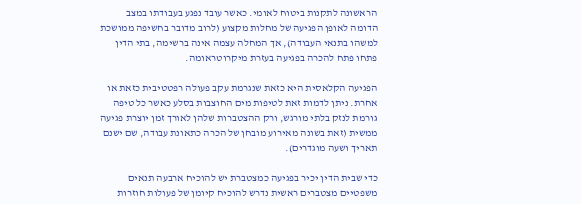הראשונה לתקנות ביטוח לאומי. כאשר עובד נפגע בעבודתו במצב הדומה לאופן הפגיעה של מחלות מקצוע (לרוב מדובר בחשיפה ממושכת למשהו בתנאי העבודה), אך המחלה עצמה אינה ברשימה, בתי הדין פתחו פתח להכרה בפגיעה בעזרת מיקרוטראומה.

הפגיעה הקלאסית היא כזאת שנגרמת עקב פעולה רפטטיבית כזאת או אחרת. ניתן לדמות זאת לטיפות מים החוצבות בסלע כאשר כל טיפה גורמת לנזק בלתי מורגש, ורק ההצטברות שלהן לאורך זמן יוצרת פגיעה ממשית (זאת בשונה מאירוע מובחן של הכרה כתאונת עבודה, שם ישנם תאריך ושעה מוגדרים).

כדי שבית הדין יכיר בפגיעה כמצטברת יש להוכיח ארבעה תנאים משפטיים מצטברים ראשית נדרש להוכיח קיומן של פעולות חוזרות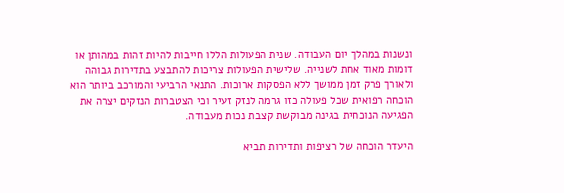ונשנות במהלך יום העבודה. שנית הפעולות הללו חייבות להיות זהות במהותן או דומות מאוד אחת לשנייה. שלישית הפעולות צריכות להתבצע בתדירות גבוהה ולאורך פרק זמן ממושך ללא הפסקות ארוכות. התנאי הרביעי והמורכב ביותר הוא הוכחה רפואית שכל פעולה כזו גרמה לנזק זעיר וכי הצטברות הנזקים יצרה את הפגיעה הנוכחית בגינה מבוקשת קצבת נכות מעבודה.

היעדר הוכחה של רציפות ותדירות תביא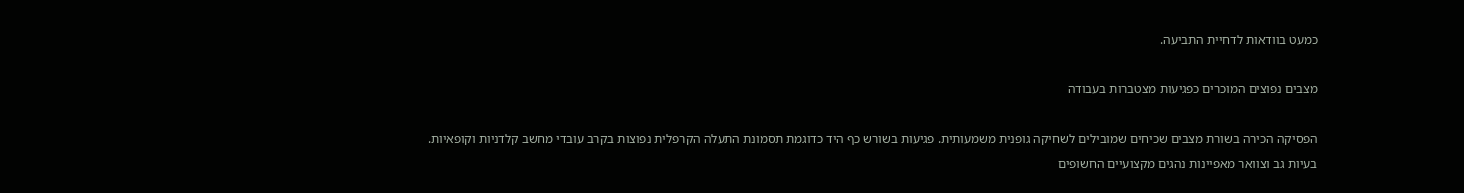כמעט בוודאות לדחיית התביעה.

מצבים נפוצים המוכרים כפגיעות מצטברות בעבודה

הפסיקה הכירה בשורת מצבים שכיחים שמובילים לשחיקה גופנית משמעותית. פגיעות בשורש כף היד כדוגמת תסמונת התעלה הקרפלית נפוצות בקרב עובדי מחשב קלדניות וקופאיות. בעיות גב וצוואר מאפיינות נהגים מקצועיים החשופים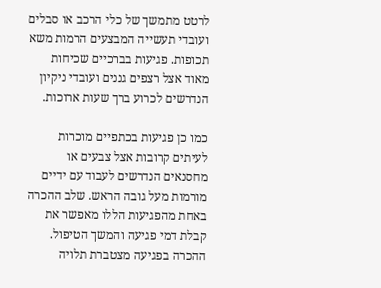לרטט מתמשך של כלי הרכב או סבלים ועובדי תעשייה המבצעים הרמות משא תכופות. פגיעות בברכיים שכיחות מאוד אצל רצפים גננים ועובדי ניקיון הנדרשים לכרוע ברך שעות ארוכות.

כמו כן פגיעות בכתפיים מוכרות לעיתים קרובות אצל צבעים או מחסנאים הנדרשים לעבוד עם ידיים מורמות מעל גובה הראש. שלב ההכרה באחת מהפגיעות הללו מאפשר את קבלת דמי פגיעה והמשך הטיפול. ההכרה בפגיעה מצטברת תלויה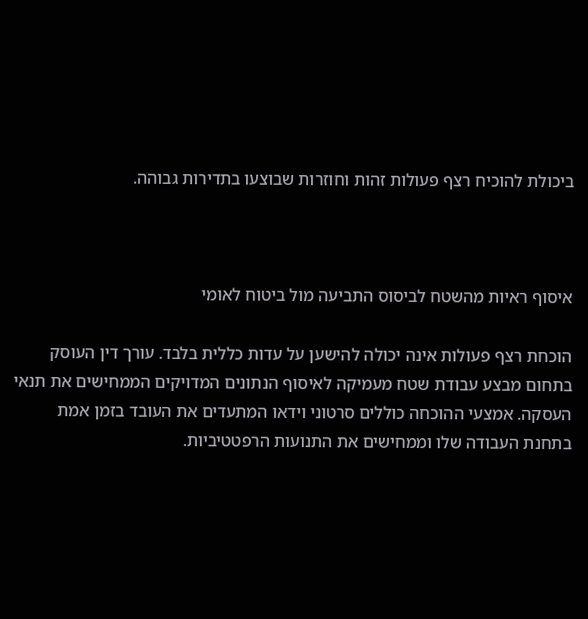ביכולת להוכיח רצף פעולות זהות וחוזרות שבוצעו בתדירות גבוהה.



איסוף ראיות מהשטח לביסוס התביעה מול ביטוח לאומי

הוכחת רצף פעולות אינה יכולה להישען על עדות כללית בלבד. עורך דין העוסק בתחום מבצע עבודת שטח מעמיקה לאיסוף הנתונים המדויקים הממחישים את תנאי העסקה. אמצעי ההוכחה כוללים סרטוני וידאו המתעדים את העובד בזמן אמת בתחנת העבודה שלו וממחישים את התנועות הרפטטיביות.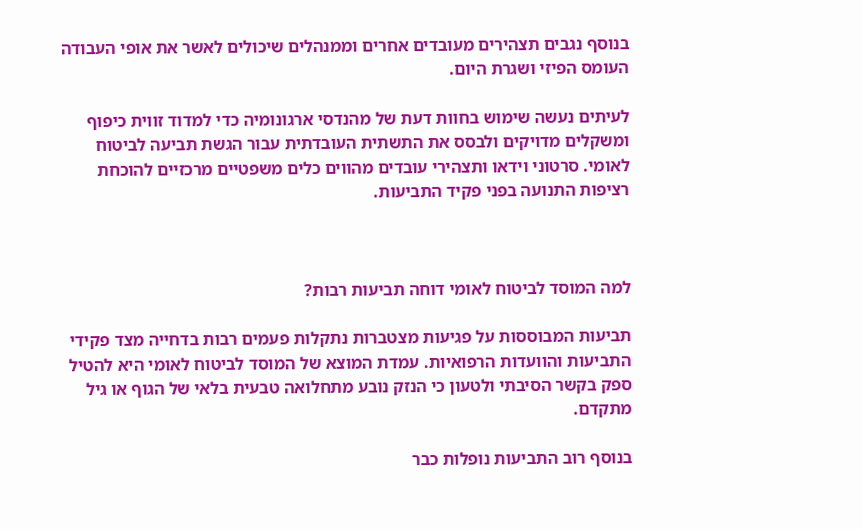בנוסף נגבים תצהירים מעובדים אחרים וממנהלים שיכולים לאשר את אופי העבודה העומס הפיזי ושגרת היום.

לעיתים נעשה שימוש בחוות דעת של מהנדסי ארגונומיה כדי למדוד זווית כיפוף ומשקלים מדויקים ולבסס את התשתית העובדתית עבור הגשת תביעה לביטוח לאומי. סרטוני וידאו ותצהירי עובדים מהווים כלים משפטיים מרכזיים להוכחת רציפות התנועה בפני פקיד התביעות.



למה המוסד לביטוח לאומי דוחה תביעות רבות?

תביעות המבוססות על פגיעות מצטברות נתקלות פעמים רבות בדחייה מצד פקידי התביעות והוועדות הרפואיות. עמדת המוצא של המוסד לביטוח לאומי היא להטיל ספק בקשר הסיבתי ולטעון כי הנזק נובע מתחלואה טבעית בלאי של הגוף או גיל מתקדם.

בנוסף רוב התביעות נופלות כבר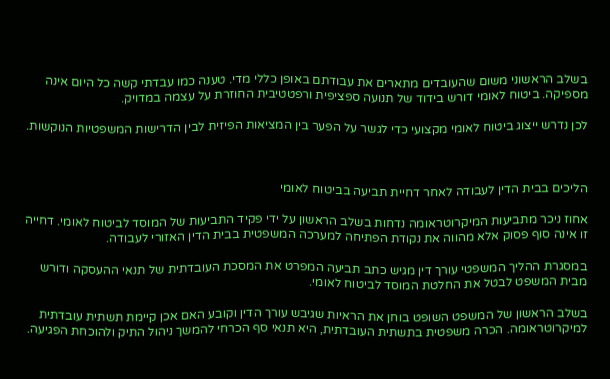בשלב הראשוני משום שהעובדים מתארים את עבודתם באופן כללי מדי. טענה כמו עבדתי קשה כל היום אינה מספיקה. ביטוח לאומי דורש בידוד של תנועה ספציפית ורפטטיבית החוזרת על עצמה במדויק.

לכן נדרש ייצוג ביטוח לאומי מקצועי כדי לגשר על הפער בין המציאות הפיזית לבין הדרישות המשפטיות הנוקשות.



הליכים בבית הדין לעבודה לאחר דחיית תביעה בביטוח לאומי

אחוז ניכר מתביעות המיקרוטראומה נדחות בשלב הראשון על ידי פקיד התביעות של המוסד לביטוח לאומי. דחייה זו אינה סוף פסוק אלא מהווה את נקודת הפתיחה למערכה המשפטית בבית הדין האזורי לעבודה.

במסגרת ההליך המשפטי עורך דין מגיש כתב תביעה המפרט את המסכת העובדתית של תנאי ההעסקה ודורש מבית המשפט לבטל את החלטת המוסד לביטוח לאומי.

בשלב הראשון של המשפט השופט בוחן את הראיות שגיבש עורך הדין וקובע האם אכן קיימת תשתית עובדתית למיקרוטראומה. הכרה משפטית בתשתית העובדתית, היא תנאי סף הכרחי להמשך ניהול התיק ולהוכחת הפגיעה.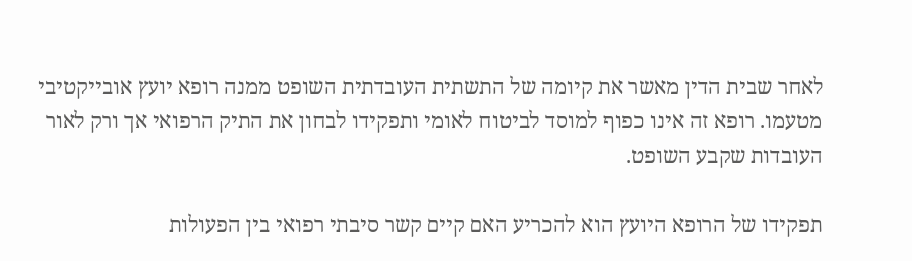לאחר שבית הדין מאשר את קיומה של התשתית העובדתית השופט ממנה רופא יועץ אובייקטיבי מטעמו. רופא זה אינו כפוף למוסד לביטוח לאומי ותפקידו לבחון את התיק הרפואי אך ורק לאור העובדות שקבע השופט.

תפקידו של הרופא היועץ הוא להכריע האם קיים קשר סיבתי רפואי בין הפעולות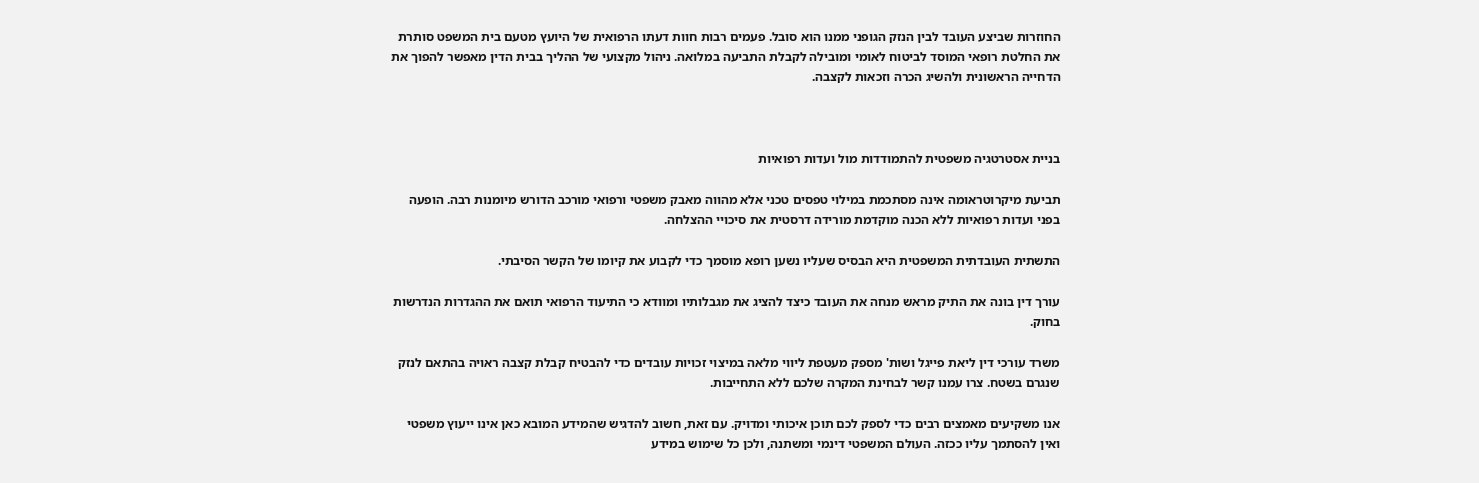החוזרות שביצע העובד לבין הנזק הגופני ממנו הוא סובל. פעמים רבות חוות דעתו הרפואית של היועץ מטעם בית המשפט סותרת את החלטת רופאי המוסד לביטוח לאומי ומובילה לקבלת התביעה במלואה. ניהול מקצועי של ההליך בבית הדין מאפשר להפוך את הדחייה הראשונית ולהשיג הכרה וזכאות לקצבה.



בניית אסטרטגיה משפטית להתמודדות מול ועדות רפואיות

תביעת מיקרוטראומה אינה מסתכמת במילוי טפסים טכני אלא מהווה מאבק משפטי ורפואי מורכב הדורש מיומנות רבה. הופעה בפני ועדות רפואיות ללא הכנה מוקדמת מורידה דרסטית את סיכויי ההצלחה.

התשתית העובדתית המשפטית היא הבסיס שעליו נשען רופא מוסמך כדי לקבוע את קיומו של הקשר הסיבתי.

עורך דין בונה את התיק מראש מנחה את העובד כיצד להציג את מגבלותיו ומוודא כי התיעוד הרפואי תואם את ההגדרות הנדרשות בחוק.

משרד עורכי דין ליאת פייגל ושות' מספק מעטפת ליווי מלאה במיצוי זכויות עובדים כדי להבטיח קבלת קצבה ראויה בהתאם לנזק שנגרם בשטח. צרו עמנו קשר לבחינת המקרה שלכם ללא התחייבות.

אנו משקיעים מאמצים רבים כדי לספק לכם תוכן איכותי ומדויק. עם זאת, חשוב להדגיש שהמידע המובא כאן אינו ייעוץ משפטי ואין להסתמך עליו ככזה. העולם המשפטי דינמי ומשתנה, ולכן כל שימוש במידע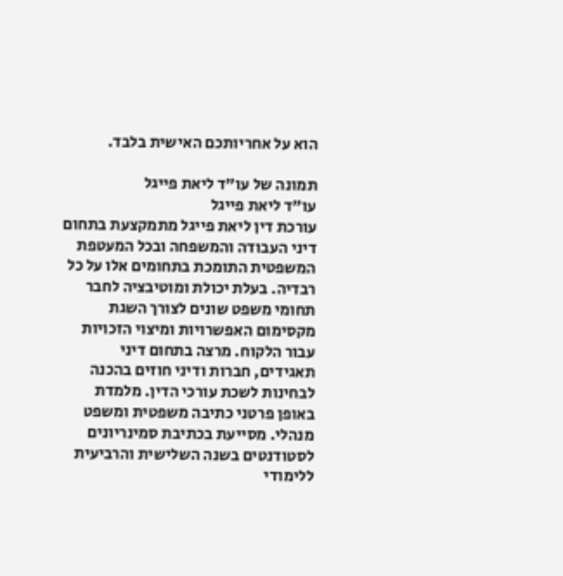הוא על אחריותכם האישית בלבד.

תמונה של עו"ד ליאת פייגל
עו"ד ליאת פייגל
עורכת דין ליאת פייגל מתמקצעת בתחום דיני העבודה והמשפחה ובכל המעטפת המשפטית התומכת בתחומים אלו על כל רבדיה. בעלת יכולת ומוטיבציה לחבר תחומי משפט שונים לצורך השגת מקסימום האפשרויות ומיצוי הזכויות עבור הלקוח. מרצה בתחום דיני תאגידים, חברות ודיני חוזים בהכנה לבחינות לשכת עורכי הדין. מלמדת באופן פרטני כתיבה משפטית ומשפט מנהלי. מסייעת בכתיבת סמינריונים לסטודנטים בשנה השלישית והרביעית ללימודי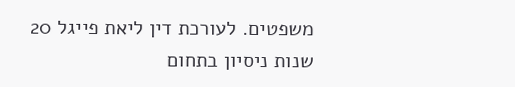משפטים. לעורכת דין ליאת פייגל 20 שנות ניסיון בתחום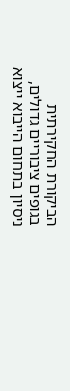הביקורת החקירתית בגופים ציבוריים גדולים, ניסיון בתחום הייבוא ייצוא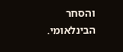והסחר הבינלאומי.